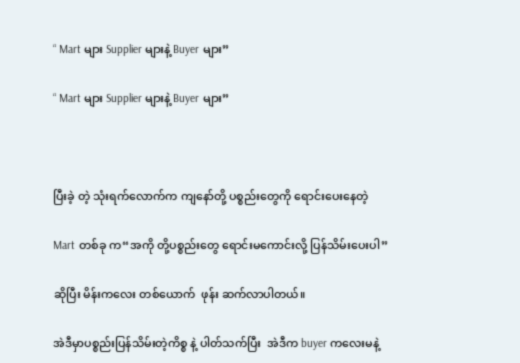“ Mart များ Supplier များနဲ့ Buyer များ”

“ Mart များ Supplier များနဲ့ Buyer များ”



ပြီးခဲ့ တဲ့ သုံးရက်လောက်က ကျနော်တို့ ပစ္စည်းတွေကို ရောင်းပေးနေတဲ့

Mart တစ်ခု က“အကို တို့ပစ္စည်းတွေ ရောင်းမကောင်းလို့ ပြန်သိမ်းပေးပါ”

ဆိုပြီး မိန်းကလေး တစ်ယောက်  ဖုန်း ဆက်လာပါတယ်။

အဲဒီမှာပစ္စည်းပြန်သိမ်းတဲ့ကိစ္စ နဲ့ ပါတ်သက်ပြီး  အဲဒီက buyer ကလေးမနဲ့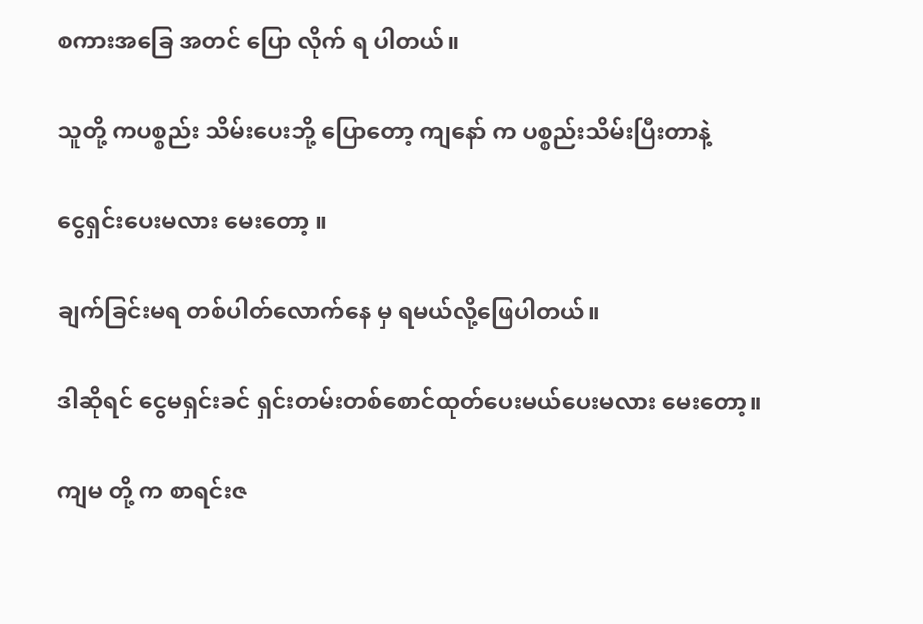စကားအခြေ အတင် ပြော လိုက် ရ ပါတယ်။

သူတို့ ကပစ္စည်း သိမ်းပေးဘို့ ပြောတော့ ကျနော် က ပစ္စည်းသိမ်းပြီးတာနဲ့

ငွေရှင်းပေးမလား မေးတော့ ။

ချက်ခြင်းမရ တစ်ပါတ်လောက်နေ မှ ရမယ်လို့ဖြေပါတယ်။

ဒါဆိုရင် ငွေမရှင်းခင် ရှင်းတမ်းတစ်စောင်ထုတ်ပေးမယ်ပေးမလား မေးတော့။

ကျမ တို့ က စာရင်းဇ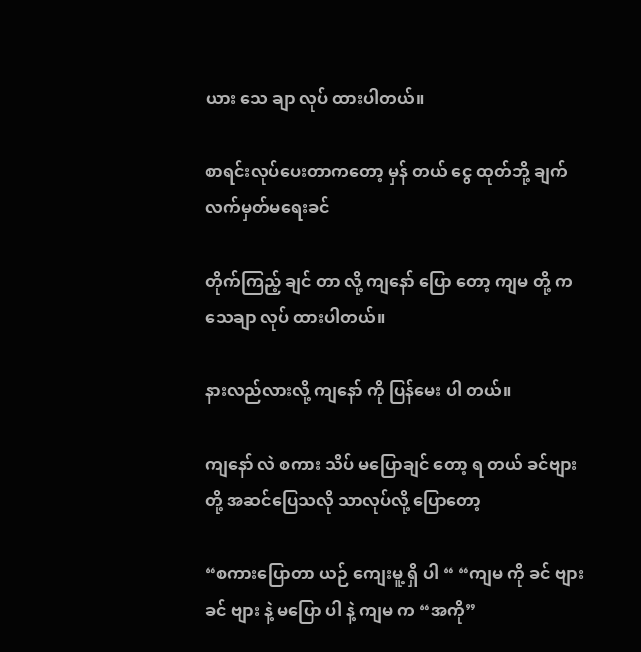ယား သေ ချာ လုပ် ထားပါတယ်။

စာရင်းလုပ်ပေးတာကတော့ မှန် တယ် ငွေ ထုတ်ဘို့ ချက်လက်မှတ်မရေးခင်

တိုက်ကြည့် ချင် တာ လို့ ကျနော် ပြော တော့ ကျမ တို့ ကသေချာ လုပ် ထားပါတယ်။

နားလည်လားလို့ ကျနော် ကို ပြန်မေး ပါ တယ်။

ကျနော် လဲ စကား သိပ် မပြောချင် တော့ ရ တယ် ခင်ဗျားတို့ အဆင်ပြေသလို သာလုပ်လို့ ပြောတော့

“စကားပြောတာ ယဉ် ကျေးမူ့ ရှိ ပါ “ “ကျမ ကို ခင် ဗျား ခင် ဗျား နဲ့ မပြော ပါ နဲ့ ကျမ က “အကို”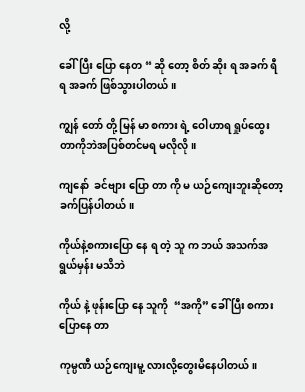လို့

ခေါ်ပြီး ပြော နေတ “ ဆို တော့ စိတ် ဆိုး ရ အခက် ရီရ အခက် ဖြစ်သွားပါတယ်။

ကျွန် တော် တို့ မြန် မာ စကား ရဲ့ ဝေါဟာရ ရှုပ်ထွေးတာကိုဘဲအပြစ်တင်မရ မလိုလို။

ကျနော်  ခင်ဗျား ပြော တာ ကို မ ယဉ်ကျေးဘူးဆိုတော့ ခက်ပြန်ပါတယ်။

ကိုယ်နဲ့စကားပြော နေ ရ တဲ့ သူ က ဘယ် အသက်အရွယ်မှန်း မသိဘဲ

ကိုယ် နဲ့ ဖုန်းပြော နေ သူကို  “အကို” ခေါ် ပြီး စကားပြောနေ တာ

ကုမ္ပဏီ ယဉ်ကျေးမူ့ လားလို့တွေးမိနေပါတယ်။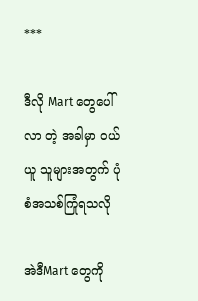***

ဒီလို Mart တွေပေါ်လာ တဲ့ အခါမှာ ဝယ်ယူ သူများအတွက် ပုံစံအသစ်ကြုံရသလို

အဲဒီMart တွေကို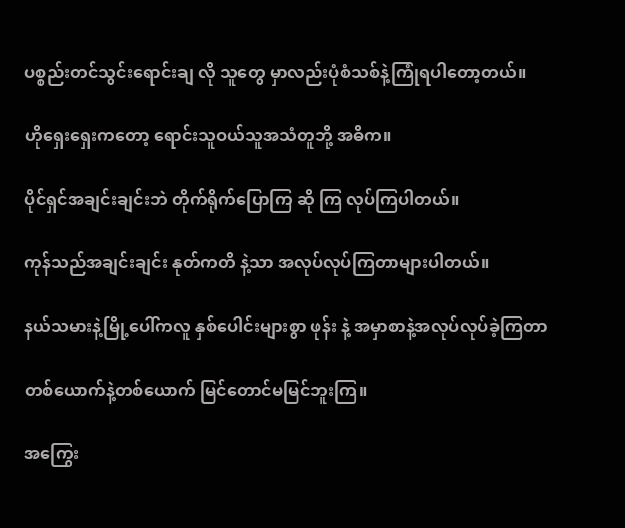ပစ္စည်းတင်သွင်းရောင်းချ လို သူတွေ မှာလည်းပုံစံသစ်နဲ့ကြုံရပါတော့တယ်။

ဟိုရှေးရှေးကတော့ ရောင်းသူဝယ်သူအသံတူဘို့ အဓိက။

ပိုင်ရှင်အချင်းချင်းဘဲ တိုက်ရိုက်ပြောကြ ဆို ကြ လုပ်ကြပါတယ်။

ကုန်သည်အချင်းချင်း နုတ်ကတိ နဲ့သာ အလုပ်လုပ်ကြတာများပါတယ်။

နယ်သမားနဲ့မြို့ပေါ်ကလူ နှစ်ပေါင်းများစွာ ဖုန်း နဲ့ အမှာစာနဲ့အလုပ်လုပ်ခဲ့ကြတာ

တစ်ယောက်နဲ့တစ်ယောက် မြင်တောင်မမြင်ဘူးကြ။

အကြွေး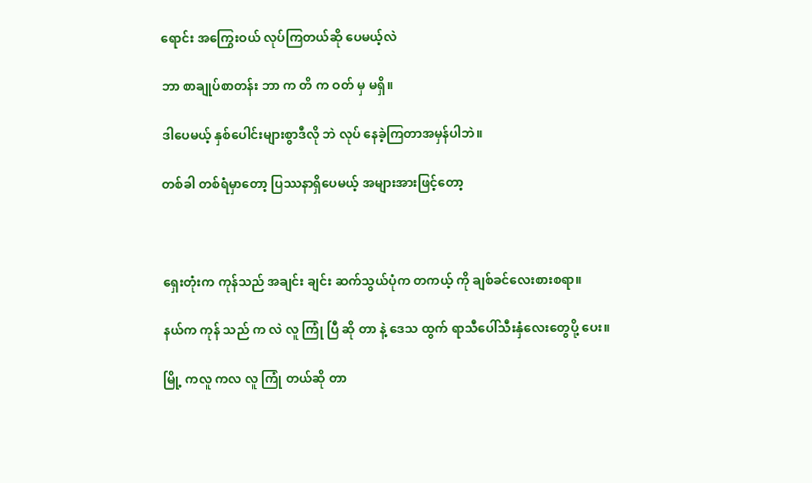ရောင်း အကြွေးဝယ် လုပ်ကြတယ်ဆို ပေမယ့်လဲ

ဘာ စာချုပ်စာတန်း ဘာ က တိ က ဝတ် မှ မရှိ။

ဒါပေမယ့် နှစ်ပေါင်းများစွာဒီလို ဘဲ လုပ် နေခဲ့ကြတာအမှန်ပါဘဲ။

တစ်ခါ တစ်ရံမှာတော့ ပြဿနာရှိပေမယ့် အများအားဖြင့်တော့



ရှေးတုံးက ကုန်သည် အချင်း ချင်း ဆက်သွယ်ပုံက တကယ့် ကို ချစ်ခင်လေးစားစရာ။

နယ်က ကုန် သည် က လဲ လူ ကြုံ ပြီ ဆို တာ နဲ့ ဒေသ ထွက် ရာသီပေါ်သီးနှံလေးတွေပို့ ပေး။

မြို့ ကလူ ကလ လူ ကြုံ တယ်ဆို တာ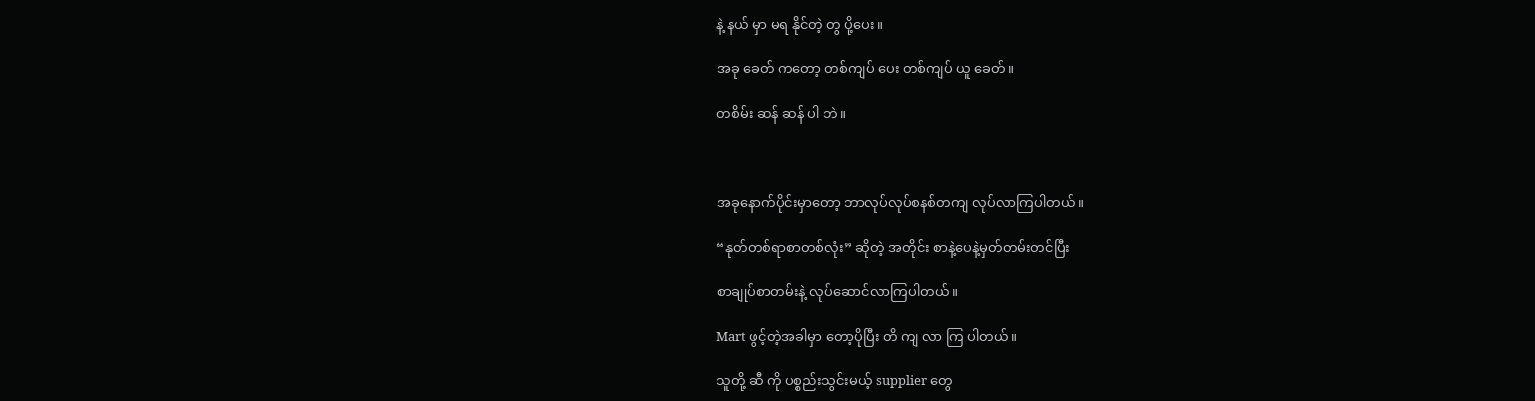နဲ့ နယ် မှာ မရ နိုင်တဲ့ တွ ပို့ပေး။

အခု ခေတ် ကတော့ တစ်ကျပ် ပေး တစ်ကျပ် ယူ ခေတ်။

တစိမ်း ဆန် ဆန် ပါ ဘဲ။



အခုနောက်ပိုင်းမှာတော့ ဘာလုပ်လုပ်စနစ်တကျ လုပ်လာကြပါတယ်။

“နုတ်တစ်ရာစာတစ်လုံး” ဆိုတဲ့ အတိုင်း စာနဲ့ပေနဲ့မှတ်တမ်းတင်ပြီး

စာချုပ်စာတမ်းနဲ့ လုပ်ဆောင်လာကြပါတယ်။

Mart ဖွင့်တဲ့အခါမှာ တော့ပိုပြီး တိ ကျ လာ ကြ ပါတယ်။

သူတို့ ဆီ ကို ပစ္စည်းသွင်းမယ့် supplier တွေ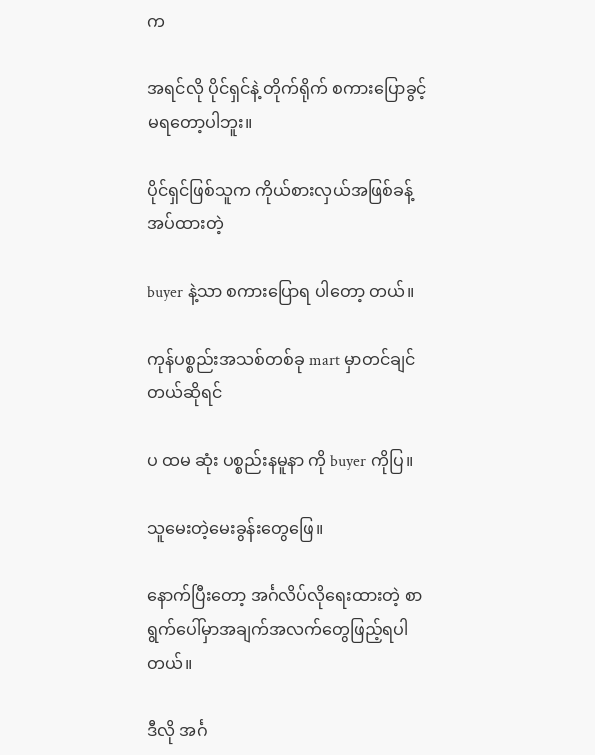က

အရင်လို ပိုင်ရှင်နဲ့ တိုက်ရိုက် စကားပြောခွင့် မရတော့ပါဘူး။

ပိုင်ရှင်ဖြစ်သူက ကိုယ်စားလှယ်အဖြစ်ခန့်အပ်ထားတဲ့

buyer နဲ့သာ စကားပြောရ ပါတော့ တယ်။

ကုန်ပစ္စည်းအသစ်တစ်ခု mart မှာတင်ချင်တယ်ဆိုရင်

ပ ထမ ဆုံး ပစ္စည်းနမူနာ ကို buyer ကိုပြ။

သူမေးတဲ့မေးခွန်းတွေဖြေ။

နောက်ပြီးတော့ အင်္ဂလိပ်လိုရေးထားတဲ့ စာရွက်ပေါ်မှာအချက်အလက်တွေဖြည့်ရပါတယ်။

ဒီလို အင်္ဂ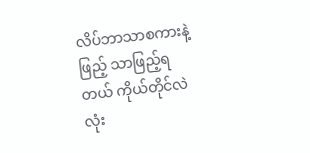လိပ်ဘာသာစကားနဲ့ ဖြည့် သာဖြည့်ရတယ် ကိုယ်တိုင်လဲ လုံး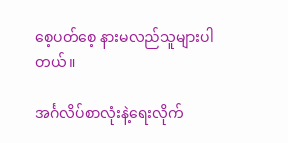စေ့ပတ်စေ့ နားမလည်သူများပါတယ်။

အင်္ဂလိပ်စာလုံးနဲ့ရေးလိုက်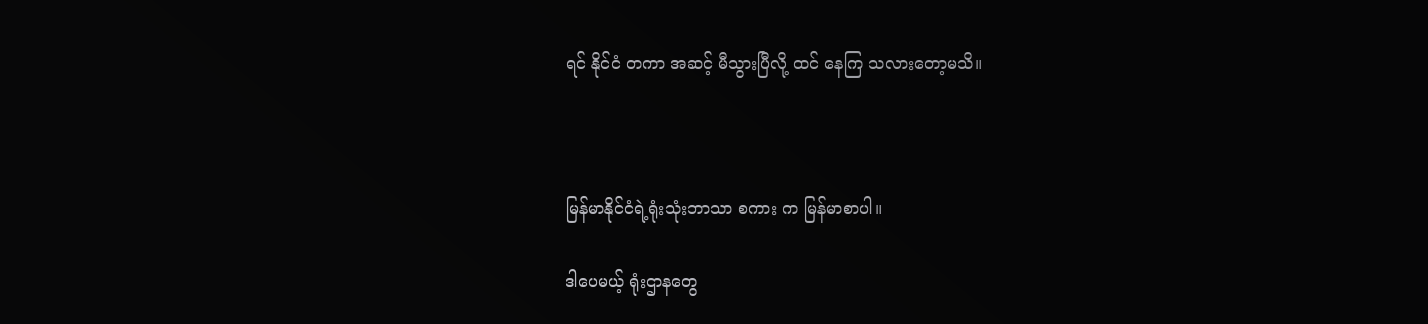ရင် နိုင်ငံ တကာ အဆင့် မီသွားပြီလို့ ထင် နေကြ သလားတော့မသိ။



မြန်မာနိုင်ငံရဲ့ရုံးသုံးဘာသာ စကား က မြန်မာစာပါ။

ဒါပေမယ့် ရုံးဌာနတွေ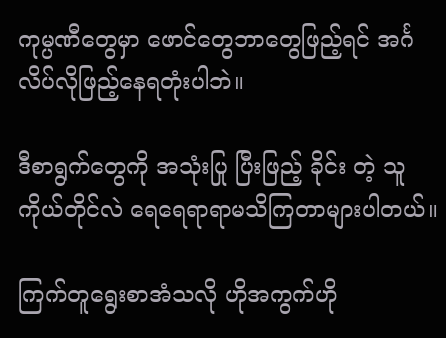ကုမ္ပဏီတွေမှာ ဖောင်တွေဘာတွေဖြည့်ရင် အင်္ဂလိပ်လိုဖြည့်နေရတုံးပါဘဲ။

ဒီစာရွက်တွေကို အသုံးပြု ပြီးဖြည့် ခိုင်း တဲ့ သူ ကိုယ်တိုင်လဲ ရေရေရာရာမသိကြတာများပါတယ်။

ကြက်တူရွေးစာအံသလို ဟိုအကွက်ဟို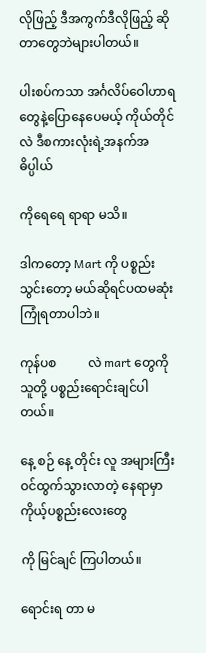လိုဖြည့် ဒီအကွက်ဒီလိုဖြည့် ဆိုတာတွေဘဲများပါတယ်။

ပါးစပ်ကသာ အင်္ဂလိပ်ဝေါဟာရတွေနဲ့ပြောနေပေမယ့် ကိုယ်တိုင်လဲ ဒီစကားလုံးရဲ့အနက်အဓိပ္ပါယ်

ကိုရေရေ ရာရာ မသိ။

ဒါကတော့ Mart ကို ပစ္စည်း သွင်းတော့ မယ်ဆိုရင်ပထမဆုံးကြုံရတာပါဘဲ။

ကုန်ပစ          လဲ mart တွေကို သူတို့ ပစ္စည်းရောင်းချင်ပါတယ်။

နေ့ စဉ် နေ့ တိုင်း လူ အများကြီး ဝင်ထွက်သွားလာတဲ့ နေရာမှာ ကိုယ့်ပစ္စည်းလေးတွေ

ကို မြင်ချင် ကြပါတယ်။

ရောင်းရ တာ မ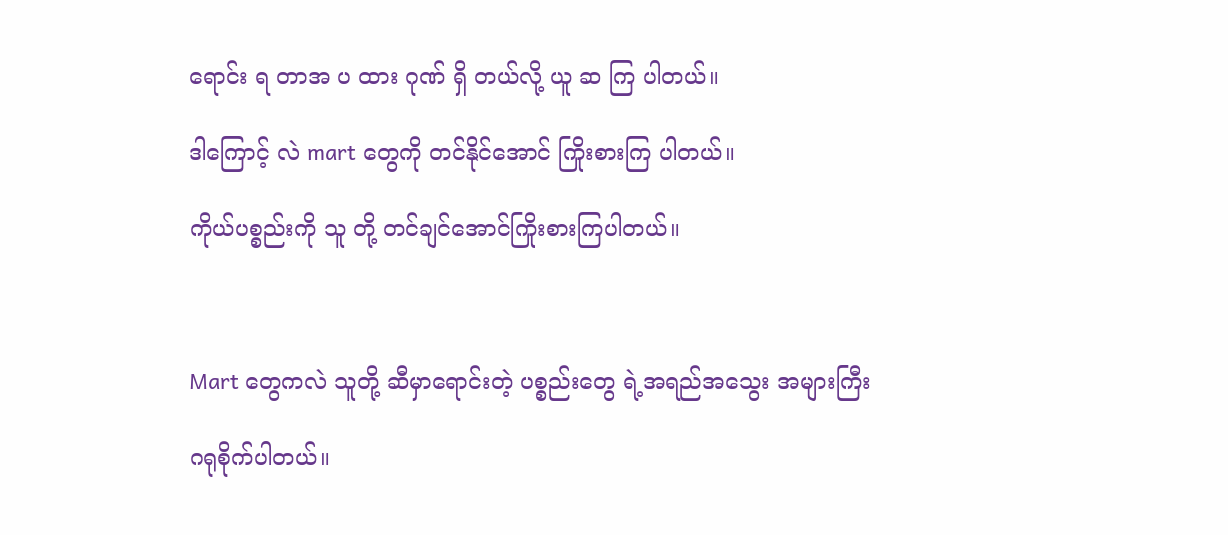ရောင်း ရ တာအ ပ ထား ဂုဏ် ရှိ တယ်လို့ ယူ ဆ ကြ ပါတယ်။

ဒါကြောင့် လဲ mart တွေကို တင်နိုင်အောင် ကြိုးစားကြ ပါတယ်။

ကိုယ်ပစ္စည်းကို သူ တို့ တင်ချင်အောင်ကြိုးစားကြပါတယ်။



Mart တွေကလဲ သူတို့ ဆီမှာရောင်းတဲ့ ပစ္စည်းတွေ ရဲ့အရည်အသွေး အများကြီး

ဂရုစိုက်ပါတယ်။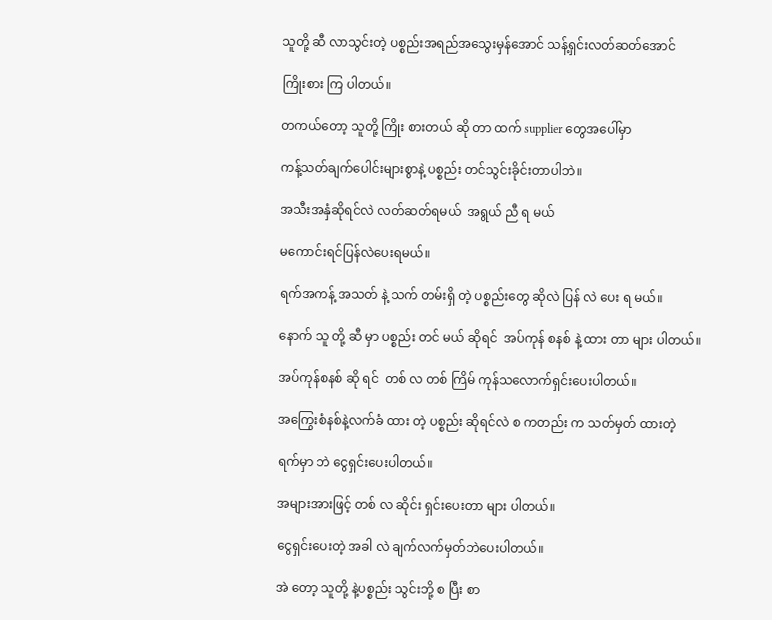သူတို့ ဆီ လာသွင်းတဲ့ ပစ္စည်းအရည်အသွေးမှန်အောင် သန့်ရှင်းလတ်ဆတ်အောင်

ကြိုးစား ကြ ပါတယ်။

တကယ်တော့ သူတို့ ကြိုး စားတယ် ဆို တာ ထက် supplier တွေအပေါ်မှာ

ကန့်သတ်ချက်ပေါင်းများစွာနဲ့ ပစ္စည်း တင်သွင်းခိုင်းတာပါဘဲ။

အသီးအနှံဆိုရင်လဲ လတ်ဆတ်ရမယ်  အရွယ် ညီ ရ မယ်

မကောင်းရင်ပြန်လဲပေးရမယ်။

ရက်အကန့် အသတ် နဲ့ သက် တမ်းရှိ တဲ့ ပစ္စည်းတွေ ဆိုလဲ ပြန် လဲ ပေး ရ မယ်။

နောက် သူ တို့ ဆီ မှာ ပစ္စည်း တင် မယ် ဆိုရင်  အပ်ကုန် စနစ် နဲ့ ထား တာ များ ပါတယ်။

အပ်ကုန်စနစ် ဆို ရင်  တစ် လ တစ် ကြိမ် ကုန်သလောက်ရှင်းပေးပါတယ်။

အကြွေးစံနစ်နဲ့လက်ခံ ထား တဲ့ ပစ္စည်း ဆိုရင်လဲ စ ကတည်း က သတ်မှတ် ထားတဲ့

ရက်မှာ ဘဲ ငွေရှင်းပေးပါတယ်။

အများအားဖြင့် တစ် လ ဆိုင်း ရှင်းပေးတာ များ ပါတယ်။

ငွေရှင်းပေးတဲ့ အခါ လဲ ချက်လက်မှတ်ဘဲပေးပါတယ်။

အဲ တော့ သူတို့ နဲ့ပစ္စည်း သွင်းဘို့ စ ပြီး စာ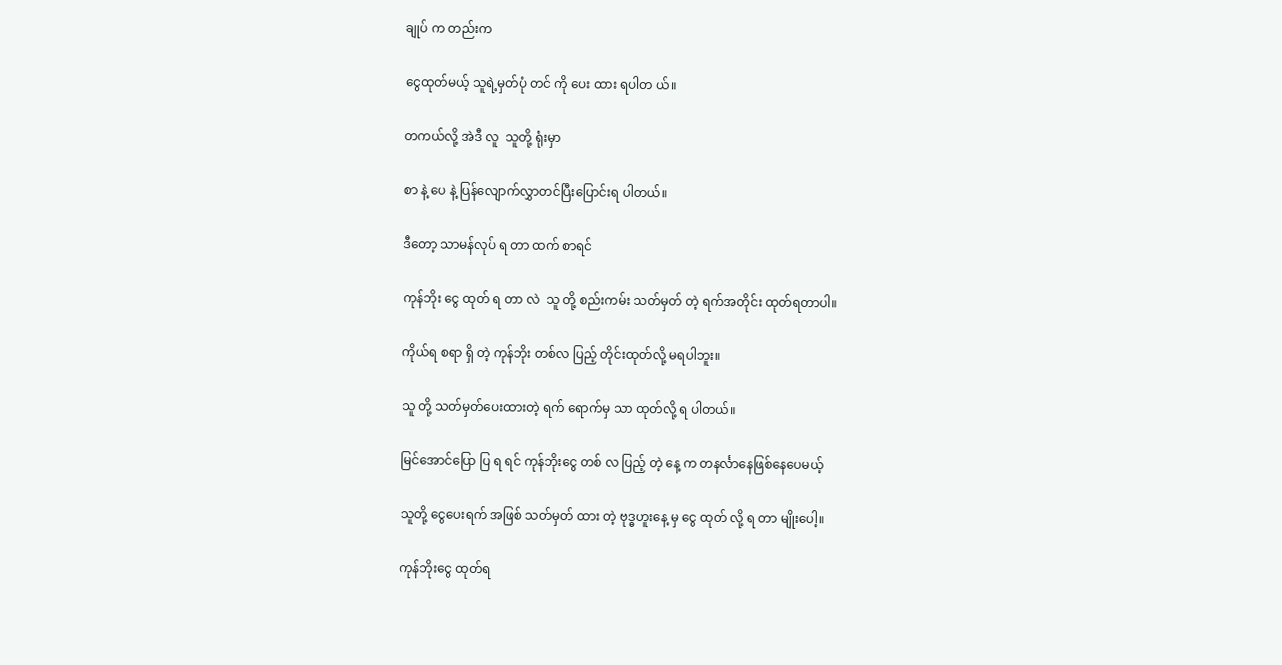ချုပ် က တည်းက

ငွေထုတ်မယ့် သူရဲ့မှတ်ပုံ တင် ကို ပေး ထား ရပါတ ယ်။

တကယ်လို့ အဲဒီ လူ  သူတို့ ရုံးမှာ

စာ နဲ့ ပေ နဲ့ ပြန်လျောက်လွှာတင်ပြီးပြောင်းရ ပါတယ်။

ဒီတော့ သာမန်လုပ် ရ တာ ထက် စာရင်

ကုန်ဘိုး ငွေ ထုတ် ရ တာ လဲ  သူ တို့ စည်းကမ်း သတ်မှတ် တဲ့ ရက်အတိုင်း ထုတ်ရတာပါ။

ကိုယ်ရ စရာ ရှိ တဲ့ ကုန်ဘိုး တစ်လ ပြည့် တိုင်းထုတ်လို့ မရပါဘူး။

သူ တို့ သတ်မှတ်ပေးထားတဲ့ ရက် ရောက်မှ သာ ထုတ်လို့ ရ ပါတယ်။

မြင်အောင်ပြော ပြ ရ ရင် ကုန်ဘိုးငွေ တစ် လ ပြည့် တဲ့ နေ့ က တနင်္လာနေဖြစ်နေပေမယ့်

သူတို့ ငွေပေးရက် အဖြစ် သတ်မှတ် ထား တဲ့ ဗုဒ္ဓဟူးနေ့ မှ ငွေ ထုတ် လို့ ရ တာ မျိုးပေါ့။

ကုန်ဘိုးငွေ ထုတ်ရ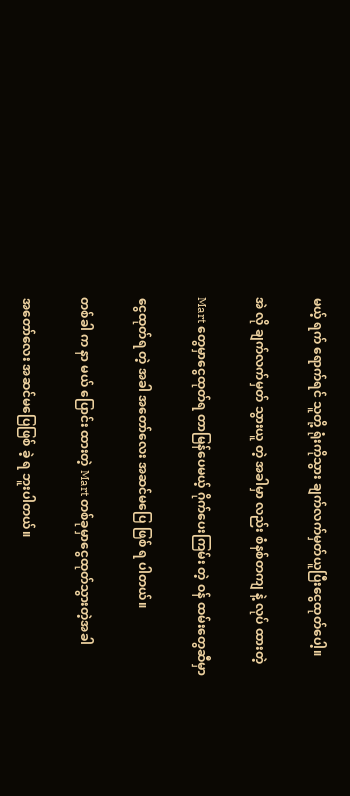မယ့် ရက် ရောက်ရင် သူတို့ ရုံးကိုသွား ချက်လက်မှတ်ယူပြီးငွေထုတ်ပေါ့။

အဲ လို ချက်လက်မှတ် သွားယူ တဲ့ အခါမှာ လည်း စံနစ်တကျ နဲ့ လုပ် ထားတဲ့

Mart တွေမှာငွေထုတ်ရ တာမြန်ပေမယ့် ဂိုက်ပေးကြမ်း တဲ့ ဝန် ထမ်းတွေဆီမှာ

ငွေထုတ်ရ တဲ့ အခါ အတော်လေး အဆင်မပြေ ဖြစ် ရ ပါတယ်။

တစ်ခါ က နာ မယ် ပြောင်း ထားတဲ့ Mart တစ်ခုမှာငွေထုတ်သွားတဲ့အခါ

အတော်လေး အဆင်မပြေဖြစ် ခဲ့ ရ ဘူးပါတယ်။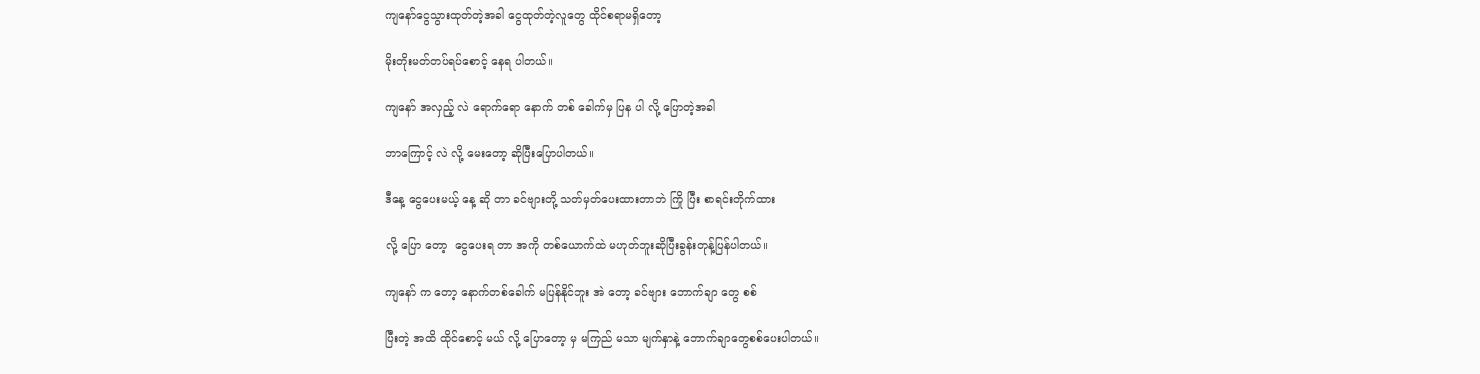ကျနော်ငွေသွားထုတ်တဲ့အခါ ငွေထုတ်တဲ့လူတွေ ထိုင်စရာမရှိတော့

မိုးတိုးမတ်တပ်ရပ်စောင့် နေရ ပါတယ်။

ကျနော် အလှည့် လဲ ရောက်ရော နောက် တစ် ခေါက်မှ ပြန ပါ လို့ ပြောတဲ့အခါ

ဘာကြောင့် လဲ လို့ မေးတော့ ဆိုပြီးပြောပါတယ်။

ဒီနေ့ ငွေပေးမယ့် နေ့ ဆို တာ ခင်ဗျားတို့ သတ်မှတ်ပေးထားတာဘဲ ကြို ပြီး စာရင်းတိုက်ထား

လို့ ပြော တော့  ငွေပေးရ တာ အကို တစ်ယောက်ထဲ မဟုတ်ဘူးဆိုပြီးခွန်းတုန့်ပြန်ပါတယ်။

ကျနော် က တော့ နောက်တစ်ခေါက် မပြန်နိုင်ဘူး အဲ တော့ ခင်ဗျား ဘောက်ချာ တွေ စစ်

ပြီးတဲ့ အထိ ထိုင်စောင့် မယ် လို့ ပြောတော့ မှ မကြည် မသာ မျက်နှာနဲ့ ဘောက်ချာတွေစစ်ပေးပါတယ်။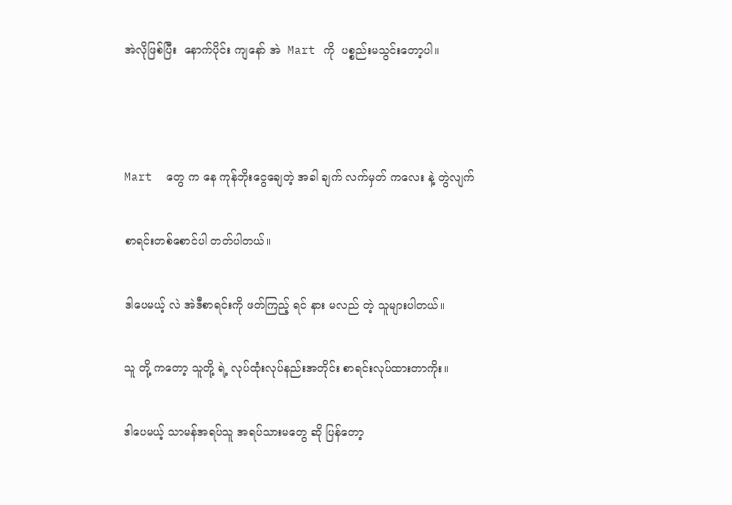အဲလိုဖြစ်ပြီး  နောက်ပိုင်း ကျနော် အဲ  Mart ကို  ပစ္စည်းမသွင်းတော့ပါ။



Mart  တွေ က နေ ကုန်ဘိုးငွေချေတဲ့ အခါ ချက် လက်မှတ် ကလေး နဲ့ တွဲလျက်

စာရင်းတစ်စောင်ပါ တတ်ပါတယ်။

ဒါပေမယ့် လဲ အဲဒီစာရင်းကို ဖတ်ကြည့် ရင် နား မလည် တဲ့ သူများပါတယ်။

သူ တို့ ကတော့ သူတို့ ရဲ့ လုပ်ထုံးလုပ်နည်းအတိုင်း စာရင်းလုပ်ထားတာကိုး။

ဒါပေမယ့် သာမန်အရပ်သူ အရပ်သားမတွေ ဆို ပြန်တော့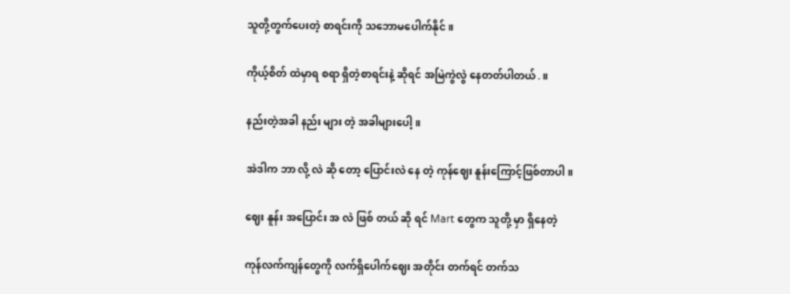သူတို့တွက်ပေးတဲ့ စာရင်းကို သဘောမပေါက်နိုင်။

ကိုယ့်စိတ် ထဲမှာရ စရာ ရှိတဲ့စာရင်းနဲ့ ဆိုရင် အမြဲကွဲလွဲ နေတတ်ပါတယ်.။

နည်းတဲ့အခါ နည်း များ တဲ့ အခါများပေါ့။

အဲဒါက ဘာ လို့ လဲ ဆို တော့ ပြောင်းလဲ နေ တဲ့ ကုန်ဈေး နူန်းကြောင့်ဖြစ်တာပါ။

ဈေး နူန်း အပြောင်း အ လဲ ဖြစ် တယ် ဆို ရင် Mart တွေက သူတို့ မှာ ရှိနေတဲ့

ကုန်လက်ကျန်တွေကို လက်ရှိပေါက်ဈေး အတိုင်း တက်ရင် တက်သ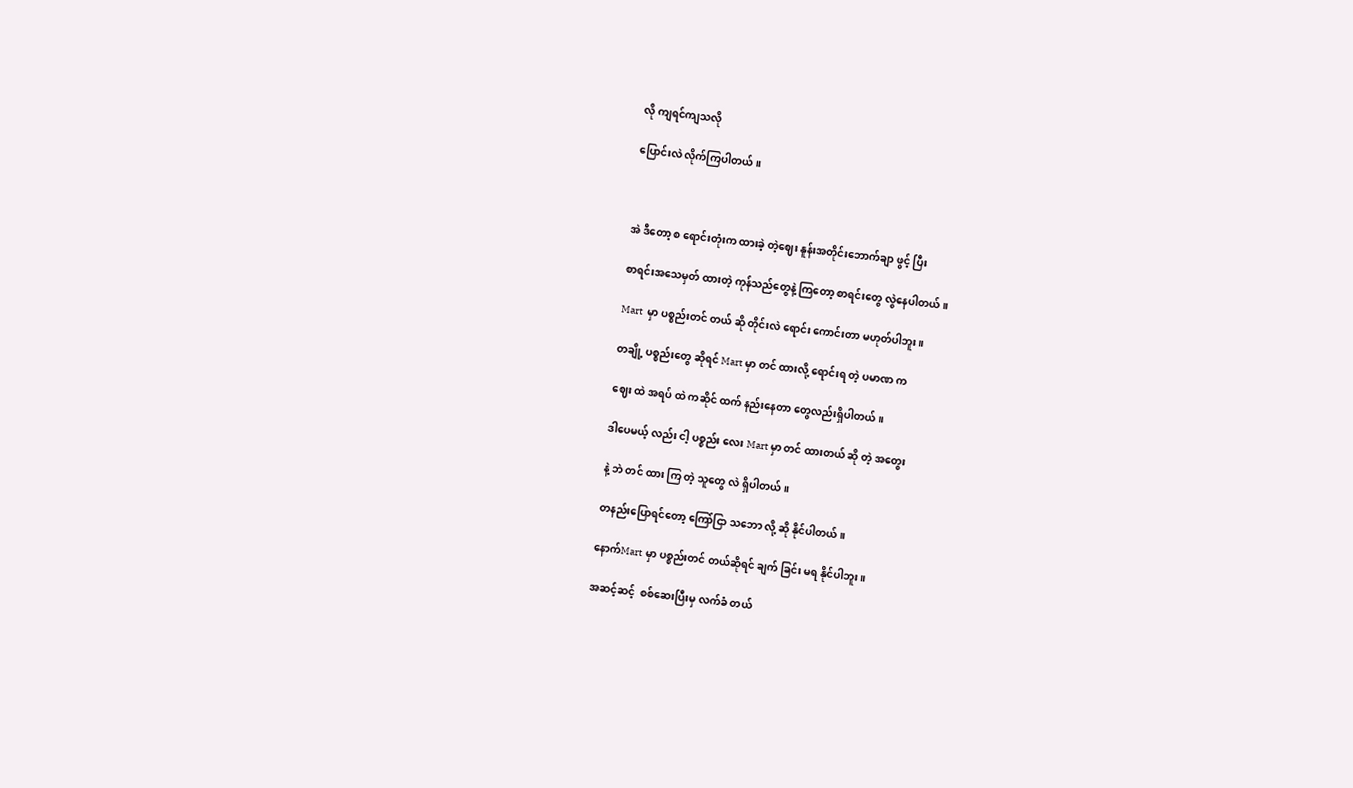လို ကျရင်ကျသလို

ပြောင်းလဲ လိုက်ကြပါတယ်။



အဲ ဒီတော့ စ ရောင်းတုံးက ထားခဲ့ တဲ့ဈေး နူန်းအတိုင်းဘောက်ချာ ဖွင့် ပြီး

စာရင်းအသေမှတ် ထားတဲ့ ကုန်သည်တွေနဲ့ ကြတော့ စာရင်းတွေ လွဲနေပါတယ်။

Mart  မှာ ပစ္စည်းတင် တယ် ဆို တိုင်းလဲ ရောင်း ကောင်းတာ မဟုတ်ပါဘူး။

တချို့ ပစ္စည်းတွေ ဆိုရင် Mart မှာ တင် ထားလို့ ရောင်းရ တဲ့ ပမာဏ က

ဈေး ထဲ အရပ် ထဲ ကဆိုင် ထက် နည်းနေတာ တွေလည်းရှိပါတယ်။

ဒါပေမယ့် လည်း ငါ့ ပစ္စည်း လေး Mart မှာ တင် ထားတယ် ဆို တဲ့ အတွေး

နဲ့ ဘဲ တင် ထား ကြ တဲ့ သူတွေ လဲ ရှိပါတယ်။

တနည်းပြောရင်တော့ ကြော်ငြာ သဘော လို့ ဆို နိုင်ပါတယ်။

နောက်Mart မှာ ပစ္စည်းတင် တယ်ဆိုရင် ချက် ခြင်း မရ နိုင်ပါဘူး။

အဆင့်ဆင့်  စစ်ဆေးပြီးမှ လက်ခံ တယ်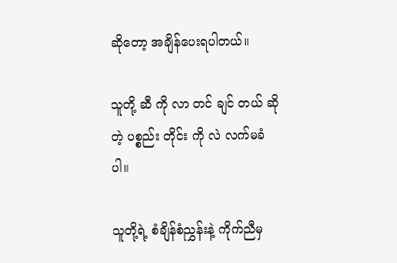ဆိုတော့ အချိန်ပေးရပါတယ်။

သူတို့ ဆီ ကို လာ တင် ချင် တယ် ဆို တဲ့ ပစ္စည်း တိုင်း ကို လဲ လက်မခံပါ။

သူတို့ရဲ့ စံချိန်စံညွှန်းနဲ့ ကိုက်ညီမှ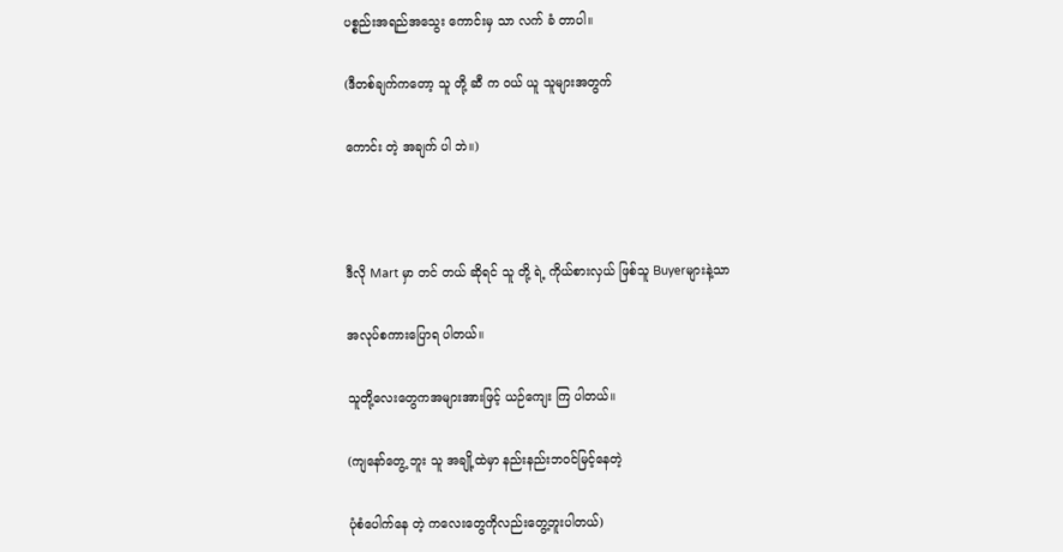ပစ္စည်းအရည်အသွေး ကောင်းမှ သာ လက် ခံ တာပါ။

(ဒီတစ်ချက်ကတော့ သူ တို့ ဆီ က ဝယ် ယူ သူများအတွက်

ကောင်း တဲ့ အချက် ပါ ဘဲ။)



ဒီလို Mart မှာ တင် တယ် ဆိုရင် သူ တို့ ရဲ့ ကိုယ်စားလှယ် ဖြစ်သူ Buyerများနဲ့သာ

အလုပ်စကားပြောရ ပါတယ်။

သူတို့လေးတွေကအများအားဖြင့် ယဉ်ကျေး ကြ ပါတယ်။

(ကျနော်တွေ့ ဘူး သူ အချို့ထဲမှာ နည်းနည်းဘဝင်မြင့်နေတဲ့

ပုံစံပေါက်နေ တဲ့ ကလေးတွေကိုလည်းတွေ့ဘူးပါတယ်)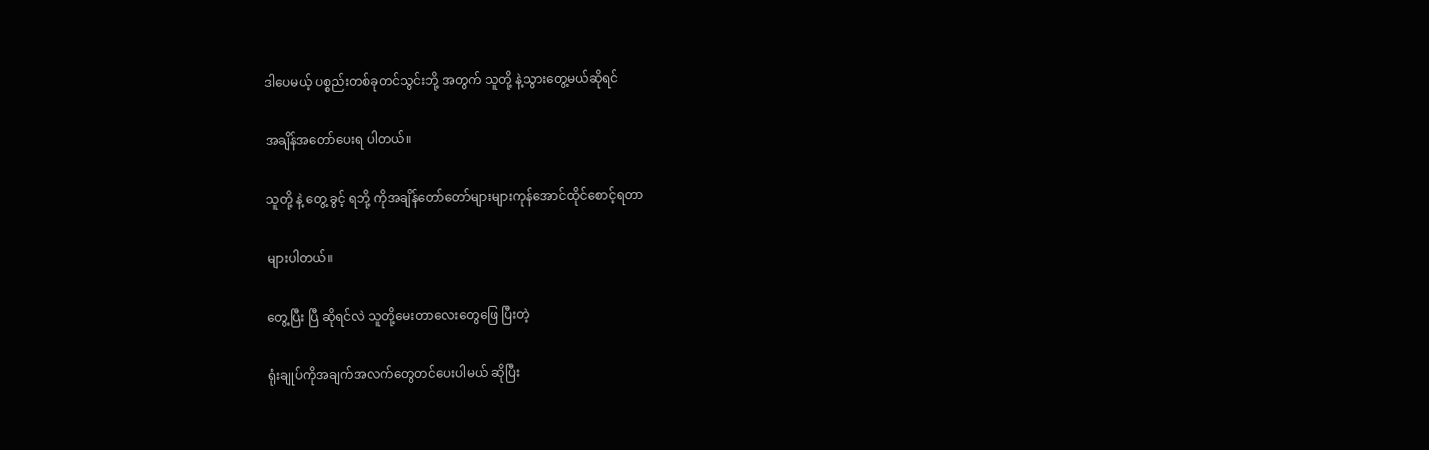ဒါပေမယ့် ပစ္စည်းတစ်ခုတင်သွင်းဘို့ အတွက် သူတို့ နဲ့သွားတွေ့မယ်ဆိုရင်

အချိန်အတော်ပေးရ ပါတယ်။

သူတို့ နဲ့ တွေ့ ခွင့် ရဘို့ ကိုအချိန်တော်တော်များများကုန်အောင်ထိုင်စောင့်ရတာ

များပါတယ်။

တွေ့ပြီး ပြီ ဆိုရင်လဲ သူတို့မေးတာလေးတွေဖြေ ပြီးတဲ့

ရုံးချုပ်ကိုအချက်အလက်တွေတင်ပေးပါမယ် ဆိုပြီး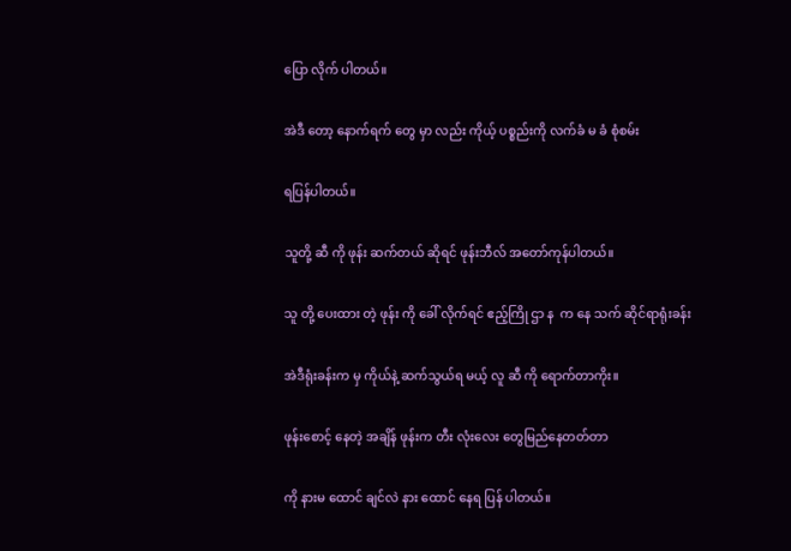ပြော လိုက် ပါတယ်။

အဲဒီ တော့ နောက်ရက် တွေ မှာ လည်း ကိုယ့် ပစ္စည်းကို လက်ခံ မ ခံ စုံစမ်း

ရပြန်ပါတယ်။

သူတို့ ဆီ ကို ဖုန်း ဆက်တယ် ဆိုရင် ဖုန်းဘီလ် အတော်ကုန်ပါတယ်။

သူ တို့ ပေးထား တဲ့ ဖုန်း ကို ခေါ် လိုက်ရင် ဧည့်ကြို ဌာ န  က နေ သက် ဆိုင်ရာရုံးခန်း

အဲဒီရုံးခန်းက မှ ကိုယ်နဲ့ ဆက်သွယ်ရ မယ့် လူ ဆီ ကို ရောက်တာကိုး။

ဖုန်းစောင့် နေတဲ့ အချိန် ဖုန်းက တီး လုံးလေး တွေမြည်နေတတ်တာ

ကို နားမ ထောင် ချင်လဲ နား ထောင် နေရ ပြန် ပါတယ်။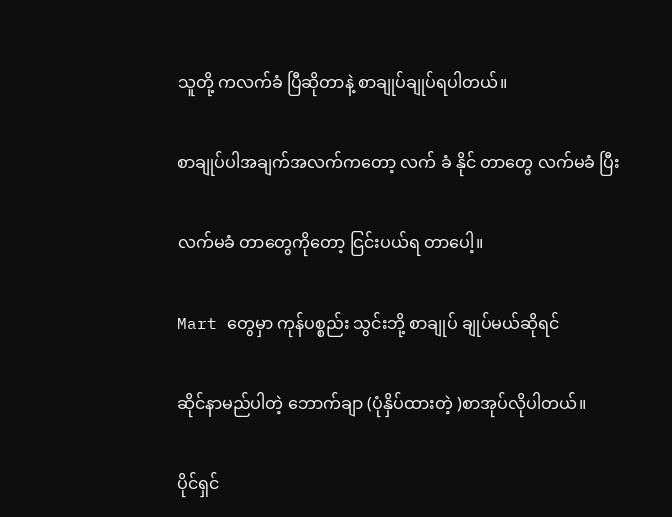သူတို့ ကလက်ခံ ပြီဆိုတာနဲ့ စာချုပ်ချုပ်ရပါတယ်။

စာချုပ်ပါအချက်အလက်ကတော့ လက် ခံ နိုင် တာတွေ လက်မခံ ပြီး

လက်မခံ တာတွေကိုတော့ ငြင်းပယ်ရ တာပေါ့။

Mart တွေမှာ ကုန်ပစ္စည်း သွင်းဘို့ စာချုပ် ချုပ်မယ်ဆိုရင်

ဆိုင်နာမည်ပါတဲ့ ဘောက်ချာ (ပုံနှိပ်ထားတဲ့ )စာအုပ်လိုပါတယ်။

ပိုင်ရှင်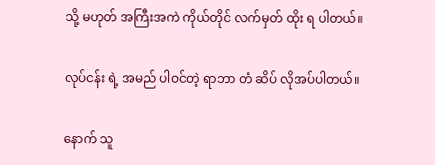သို့ မဟုတ် အကြီးအကဲ ကိုယ်တိုင် လက်မှတ် ထိုး ရ ပါတယ်။

လုပ်ငန်း ရဲ့ အမည် ပါဝင်တဲ့ ရာဘာ တံ ဆိပ် လိုအပ်ပါတယ်။

နောက် သူ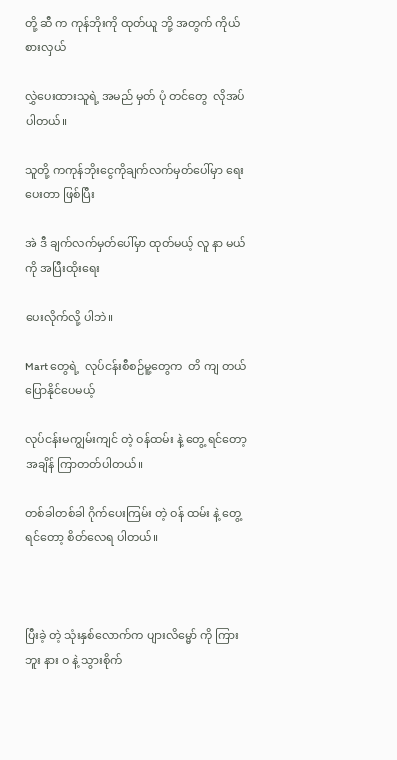တို့ ဆီ က ကုန်ဘိုးကို ထုတ်ယူ ဘို့ အတွက် ကိုယ်စားလှယ်

လွှဲပေးထားသူရဲ့ အမည် မှတ် ပုံ တင်တွေ  လိုအပ်ပါတယ်။

သူတို့ ကကုန်ဘိုးငွေကိုချက်လက်မှတ်ပေါ်မှာ ရေး ပေးတာ ဖြစ်ပြီး

အဲ ဒီ ချက်လက်မှတ်ပေါ်မှာ ထုတ်မယ့် လူ နာ မယ် ကို အပြီးထိုးရေး

ပေးလိုက်လို့ ပါဘဲ။

Mart တွေရဲ့  လုပ်ငန်းစီစဉ်မူ့တွေက  တိ ကျ တယ်ပြောနိုင်ပေမယ့်

လုပ်ငန်းမကျွမ်းကျင် တဲ့ ဝန်ထမ်း နဲ့ တွေ့ ရင်တော့ အချိန် ကြာတတ်ပါတယ်။

တစ်ခါတစ်ခါ ဂိုက်ပေးကြမ်း တဲ့ ဝန် ထမ်း နဲ့ တွေ့ ရင်တော့ စိတ်လေရ ပါတယ်။



ပြီးခဲ့ တဲ့ သုံးနှစ်လောက်က ပျားလိမ္မော် ကို ကြား ဘူး နား ဝ နဲ့ သွားစိုက်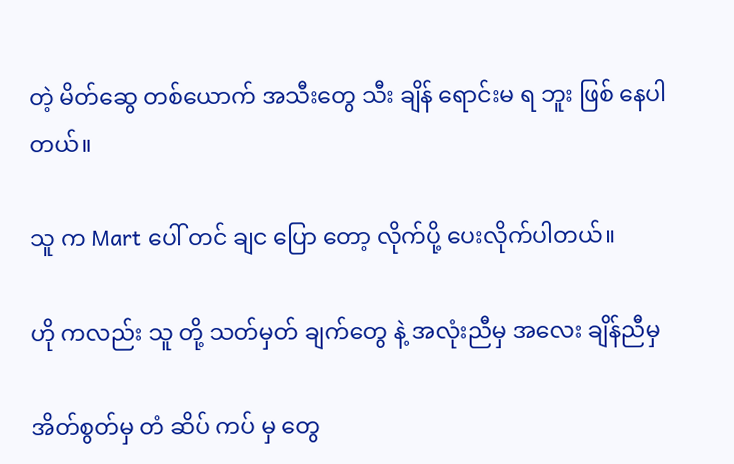တဲ့ မိတ်ဆွေ တစ်ယောက် အသီးတွေ သီး ချိန် ရောင်းမ ရ ဘူး ဖြစ် နေပါတယ်။

သူ က Mart ပေါ် တင် ချင ပြော တော့ လိုက်ပို့ ပေးလိုက်ပါတယ်။

ဟို ကလည်း သူ တို့ သတ်မှတ် ချက်တွေ နဲ့ အလုံးညီမှ အလေး ချိန်ညီမှ

အိတ်စွတ်မှ တံ ဆိပ် ကပ် မှ တွေ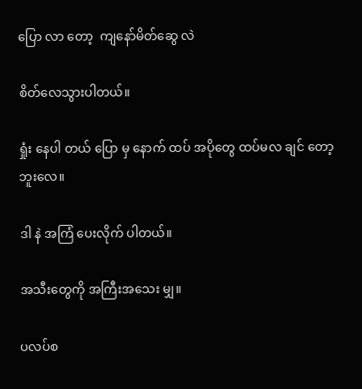ပြော လာ တော့  ကျနော်မိတ်ဆွေ လဲ

စိတ်လေသွားပါတယ်။

ရှုံး နေပါ တယ် ပြော မှ နောက် ထပ် အပိုတွေ ထပ်မလ ချင် တော့ ဘူးလေ။

ဒါ နဲ အကြံ ပေးလိုက် ပါတယ်။

အသီးတွေကို အကြီးအသေး မျှ။

ပလပ်စ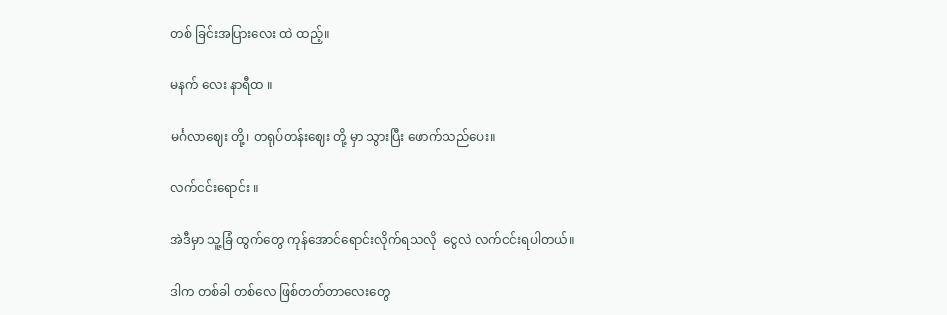တစ် ခြင်းအပြားလေး ထဲ ထည့်။

မနက် လေး နာရီထ ။

မင်္ဂလာဈေး တို့၊ တရုပ်တန်းဈေး တို့ မှာ သွားပြီး ဖောက်သည်ပေး။

လက်ငင်းရောင်း ။

အဲဒီမှာ သူ့ခြံ ထွက်တွေ ကုန်အောင်ရောင်းလိုက်ရသလို  ငွေလဲ လက်ငင်းရပါတယ်။

ဒါက တစ်ခါ တစ်လေ ဖြစ်တတ်တာလေးတွေ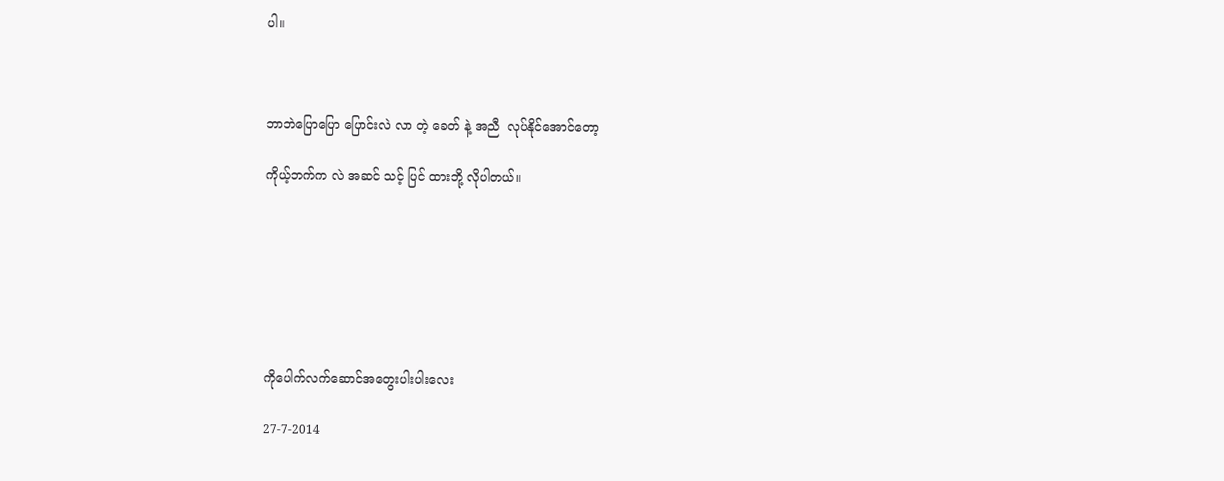ပါ။



ဘာဘဲပြောပြော ပြောင်းလဲ လာ တဲ့ ခေတ် နဲ့ အညီ  လုပ်နိုင်အောင်တော့

ကိုယ့်ဘက်က လဲ အဆင် သင့် ပြင် ထားဘို့ လိုပါတယ်။







ကိုပေါက်လက်ဆောင်အတွေးပါးပါးလေး

27-7-2014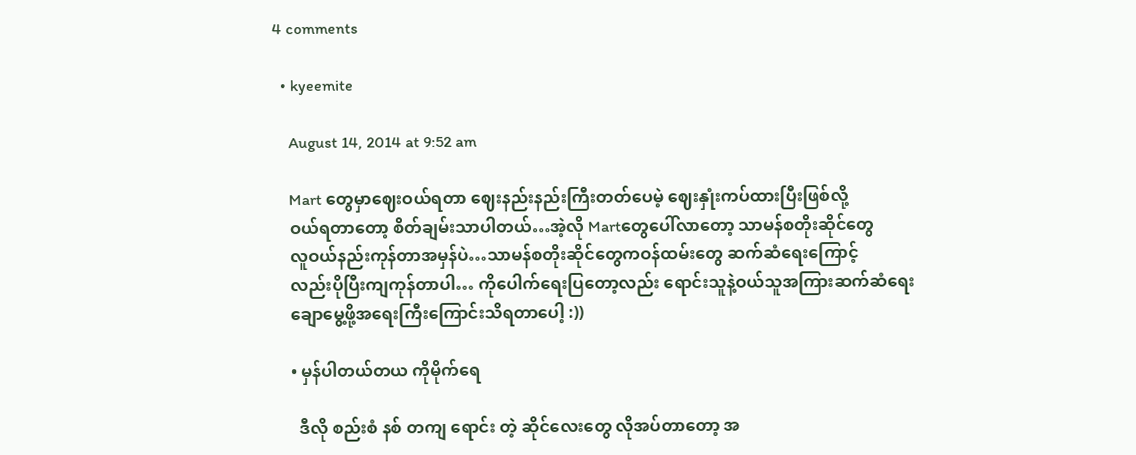4 comments

  • kyeemite

    August 14, 2014 at 9:52 am

    Mart တွေမှာဈေးဝယ်ရတာ ဈေးနည်းနည်းကြီးတတ်ပေမဲ့ ဈေးနှုံးကပ်ထားပြီးဖြစ်လို့
    ဝယ်ရတာတော့ စိတ်ချမ်းသာပါတယ်…အဲ့လို Martတွေပေါ်လာတော့ သာမန်စတိုးဆိုင်တွေ
    လူဝယ်နည်းကုန်တာအမှန်ပဲ…သာမန်စတိုးဆိုင်တွေကဝန်ထမ်းတွေ ဆက်ဆံရေးကြောင့်
    လည်းပိုပြီးကျကုန်တာပါ… ကိုပေါက်ရေးပြတော့လည်း ရောင်းသူနဲ့ဝယ်သူအကြားဆက်ဆံရေး
    ချောမွေ့ဖို့အရေးကြီးကြောင်းသိရတာပေါ့ :))

    • မှန်ပါတယ်တယ ကိုမိုက်ရေ

      ဒီလို စည်းစံ နစ် တကျ ရောင်း တဲ့ ဆိုင်လေးတွေ လိုအပ်တာတော့ အ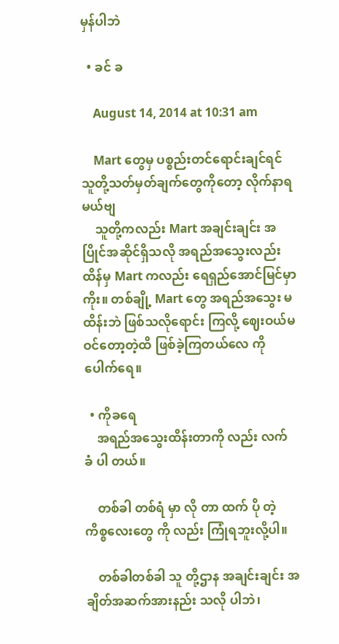မှန်ပါဘဲ

  • ခင် ခ

    August 14, 2014 at 10:31 am

    Mart တွေမှ ပစ္စည်းတင်ရောင်းချင်ရင် သူတို့သတ်မှတ်ချက်တွေကိုတော့ လိုက်နာရမယ်ဗျ
    သူတို့ကလည်း Mart အချင်းချင်း အပြိုင်အဆိုင်ရှိသလို အရည်အသွေးလည်းထိန်မှ Mart ကလည်း ရေရှည်အောင်မြင်မှာကိုး။ တစ်ချို့ Mart တွေ အရည်အသွေး မထိန်းဘဲ ဖြစ်သလိုရောင်း ကြလို့ ဈေးဝယ်မဝင်တော့တဲ့ထိ ဖြစ်ခဲ့ကြတယ်လေ ကိုပေါက်ရေ။

  • ကိုခရေ
    အရည်အသွေးထိန်းတာကို လည်း လက် ခံ ပါ တယ်။

    တစ်ခါ တစ်ရံ မှာ လို တာ ထက် ပို တဲ့ ကိစ္စလေးတွေ ကို လည်း ကြုံရဘူးလို့ပါ။

    တစ်ခါတစ်ခါ သူ တို့ဌာန အချင်းချင်း အချိတ်အဆက်အားနည်း သလို ပါဘဲ၊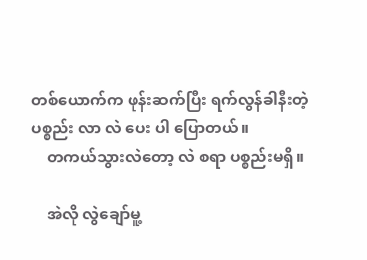တစ်ယောက်က ဖုန်းဆက်ပြီး ရက်လွန်ခါနီးတဲ့ ပစ္စည်း လာ လဲ ပေး ပါ ပြောတယ်။
    တကယ်သွားလဲတော့ လဲ စရာ ပစ္စည်းမရှိ။

    အဲလို လွဲချော်မူ့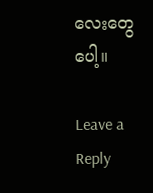လေးတွေပေါ့။

Leave a Reply